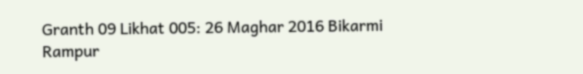Granth 09 Likhat 005: 26 Maghar 2016 Bikarmi Rampur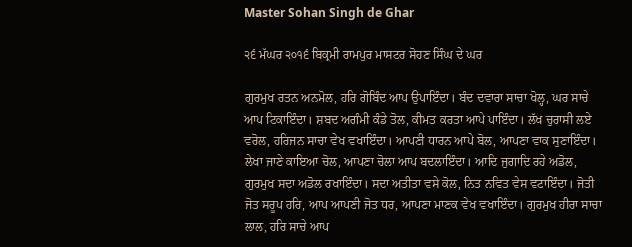Master Sohan Singh de Ghar

੨੬ ਮੱਘਰ ੨੦੧੬ ਬਿਕ੍ਰਮੀ ਰਾਮਪੁਰ ਮਾਸਟਰ ਸੋਹਣ ਸਿੰਘ ਦੇ ਘਰ

ਗੁਰਮੁਖ ਰਤਨ ਅਨਮੋਲ, ਹਰਿ ਗੋਬਿੰਦ ਆਪ ਉਪਾਇੰਦਾ। ਬੰਦ ਦਵਾਰਾ ਸਾਚਾ ਖੋਲ੍ਹ, ਘਰ ਸਾਚੇ ਆਪ ਟਿਕਾਇੰਦਾ। ਸ਼ਬਦ ਅਗੰਮੀ ਕੰਡੇ ਤੋਲ, ਕੀਮਤ ਕਰਤਾ ਆਪੇ ਪਾਇੰਦਾ। ਲੱਖ ਚੁਰਾਸੀ ਲਏ ਵਰੋਲ, ਹਰਿਜਨ ਸਾਚਾ ਵੇਖ ਵਖਾਇੰਦਾ। ਆਪਣੀ ਧਾਰਨ ਆਪੇ ਬੋਲ, ਆਪਣਾ ਵਾਕ ਸੁਣਾਇੰਦਾ। ਲੇਖਾ ਜਾਣੇ ਕਾਇਆ ਚੋਲ, ਆਪਣਾ ਚੋਲਾ ਆਪ ਬਦਲਾਇੰਦਾ। ਆਦਿ ਜੁਗਾਦਿ ਰਹੇ ਅਡੋਲ, ਗੁਰਮੁਖ ਸਦਾ ਅਡੋਲ ਰਖਾਇੰਦਾ। ਸਦਾ ਅਤੀਤਾ ਵਸੇ ਕੋਲ, ਨਿਤ ਨਵਿਤ ਵੇਸ ਵਟਾਇੰਦਾ। ਜੋਤੀ ਜੋਤ ਸਰੂਪ ਹਰਿ, ਆਪ ਆਪਣੀ ਜੋਤ ਧਰ, ਆਪਣਾ ਮਾਣਕ ਵੇਖ ਵਖਾਇੰਦਾ। ਗੁਰਮੁਖ ਹੀਰਾ ਸਾਚਾ ਲਾਲ, ਹਰਿ ਸਾਚੇ ਆਪ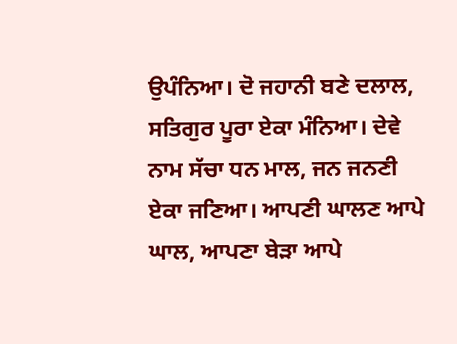ਉਪੰਨਿਆ। ਦੋ ਜਹਾਨੀ ਬਣੇ ਦਲਾਲ, ਸਤਿਗੁਰ ਪੂਰਾ ਏਕਾ ਮੰਨਿਆ। ਦੇਵੇ ਨਾਮ ਸੱਚਾ ਧਨ ਮਾਲ, ਜਨ ਜਨਣੀ ਏਕਾ ਜਣਿਆ। ਆਪਣੀ ਘਾਲਣ ਆਪੇ ਘਾਲ, ਆਪਣਾ ਬੇੜਾ ਆਪੇ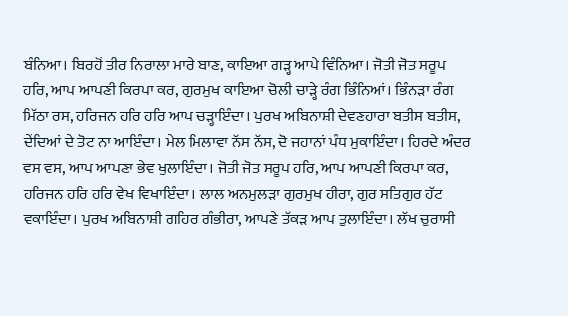ਬੰਨਿਆ। ਬਿਰਹੋਂ ਤੀਰ ਨਿਰਾਲਾ ਮਾਰੇ ਬਾਣ, ਕਾਇਆ ਗੜ੍ਹ ਆਪੇ ਵਿੰਨਿਆ। ਜੋਤੀ ਜੋਤ ਸਰੂਪ ਹਰਿ, ਆਪ ਆਪਣੀ ਕਿਰਪਾ ਕਰ, ਗੁਰਮੁਖ ਕਾਇਆ ਚੋਲੀ ਚਾੜ੍ਹੇ ਰੰਗ ਭਿੰਨਿਆਂ। ਭਿੰਨੜਾ ਰੰਗ ਮਿੱਠਾ ਰਸ, ਹਰਿਜਨ ਹਰਿ ਹਰਿ ਆਪ ਚੜ੍ਹਾਇੰਦਾ। ਪੁਰਖ ਅਬਿਨਾਸ਼ੀ ਦੇਵਣਹਾਰਾ ਬਤੀਸ ਬਤੀਸ, ਦੇਂਦਿਆਂ ਦੇ ਤੋਟ ਨਾ ਆਇੰਦਾ। ਮੇਲ ਮਿਲਾਵਾ ਨੱਸ ਨੱਸ, ਦੋ ਜਹਾਨਾਂ ਪੰਧ ਮੁਕਾਇੰਦਾ। ਹਿਰਦੇ ਅੰਦਰ ਵਸ ਵਸ, ਆਪ ਆਪਣਾ ਭੇਵ ਖੁਲਾਇੰਦਾ। ਜੋਤੀ ਜੋਤ ਸਰੂਪ ਹਰਿ, ਆਪ ਆਪਣੀ ਕਿਰਪਾ ਕਰ, ਹਰਿਜਨ ਹਰਿ ਹਰਿ ਵੇਖ ਵਿਖਾਇੰਦਾ। ਲਾਲ ਅਨਮੁਲੜਾ ਗੁਰਮੁਖ ਹੀਰਾ, ਗੁਰ ਸਤਿਗੁਰ ਹੱਟ ਵਕਾਇੰਦਾ। ਪੁਰਖ ਅਬਿਨਾਸ਼ੀ ਗਹਿਰ ਗੰਭੀਰਾ, ਆਪਣੇ ਤੱਕੜ ਆਪ ਤੁਲਾਇੰਦਾ। ਲੱਖ ਚੁਰਾਸੀ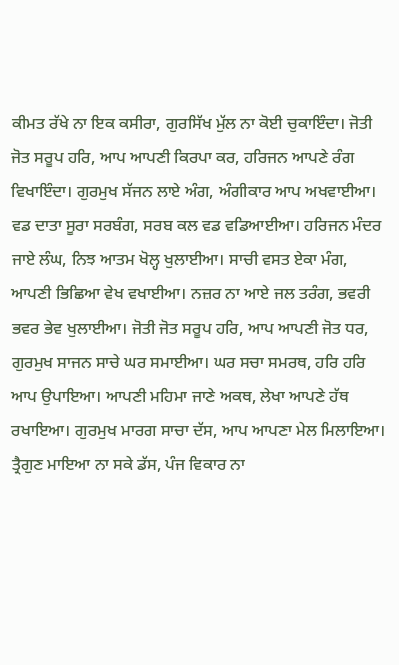ਕੀਮਤ ਰੱਖੇ ਨਾ ਇਕ ਕਸੀਰਾ, ਗੁਰਸਿੱਖ ਮੁੱਲ ਨਾ ਕੋਈ ਚੁਕਾਇੰਦਾ। ਜੋਤੀ ਜੋਤ ਸਰੂਪ ਹਰਿ, ਆਪ ਆਪਣੀ ਕਿਰਪਾ ਕਰ, ਹਰਿਜਨ ਆਪਣੇ ਰੰਗ ਵਿਖਾਇੰਦਾ। ਗੁਰਮੁਖ ਸੱਜਨ ਲਾਏ ਅੰਗ, ਅੰਗੀਕਾਰ ਆਪ ਅਖਵਾਈਆ। ਵਡ ਦਾਤਾ ਸੂਰਾ ਸਰਬੰਗ, ਸਰਬ ਕਲ ਵਡ ਵਡਿਆਈਆ। ਹਰਿਜਨ ਮੰਦਰ ਜਾਏ ਲੰਘ, ਨਿਝ ਆਤਮ ਖੋਲ੍ਹ ਖੁਲਾਈਆ। ਸਾਚੀ ਵਸਤ ਏਕਾ ਮੰਗ, ਆਪਣੀ ਭਿਛਿਆ ਵੇਖ ਵਖਾਈਆ। ਨਜ਼ਰ ਨਾ ਆਏ ਜਲ ਤਰੰਗ, ਭਵਰੀ ਭਵਰ ਭੇਵ ਖੁਲਾਈਆ। ਜੋਤੀ ਜੋਤ ਸਰੂਪ ਹਰਿ, ਆਪ ਆਪਣੀ ਜੋਤ ਧਰ, ਗੁਰਮੁਖ ਸਾਜਨ ਸਾਚੇ ਘਰ ਸਮਾਈਆ। ਘਰ ਸਚਾ ਸਮਰਥ, ਹਰਿ ਹਰਿ ਆਪ ਉਪਾਇਆ। ਆਪਣੀ ਮਹਿਮਾ ਜਾਣੇ ਅਕਥ, ਲੇਖਾ ਆਪਣੇ ਹੱਥ ਰਖਾਇਆ। ਗੁਰਮੁਖ ਮਾਰਗ ਸਾਚਾ ਦੱਸ, ਆਪ ਆਪਣਾ ਮੇਲ ਮਿਲਾਇਆ। ਤ੍ਰੈਗੁਣ ਮਾਇਆ ਨਾ ਸਕੇ ਡੱਸ, ਪੰਜ ਵਿਕਾਰ ਨਾ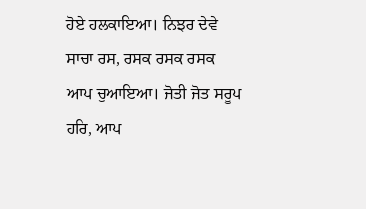ਹੋਏ ਹਲਕਾਇਆ। ਨਿਝਰ ਦੇਵੇ ਸਾਚਾ ਰਸ, ਰਸਕ ਰਸਕ ਰਸਕ ਆਪ ਚੁਆਇਆ। ਜੋਤੀ ਜੋਤ ਸਰੂਪ ਹਰਿ, ਆਪ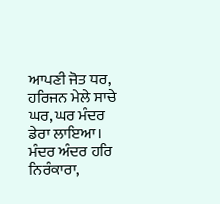ਆਪਣੀ ਜੋਤ ਧਰ, ਹਰਿਜਨ ਮੇਲੇ ਸਾਚੇ ਘਰ, ਘਰ ਮੰਦਰ ਡੇਰਾ ਲਾਇਆ। ਮੰਦਰ ਅੰਦਰ ਹਰਿ ਨਿਰੰਕਾਰਾ,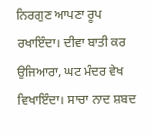ਨਿਰਗੁਣ ਆਪਣਾ ਰੂਪ ਰਖਾਇੰਦਾ। ਦੀਵਾ ਬਾਤੀ ਕਰ ਉਜਿਆਰਾ, ਘਟ ਮੰਦਰ ਵੇਖ ਵਿਖਾਇੰਦਾ। ਸਾਚਾ ਨਾਦ ਸ਼ਬਦ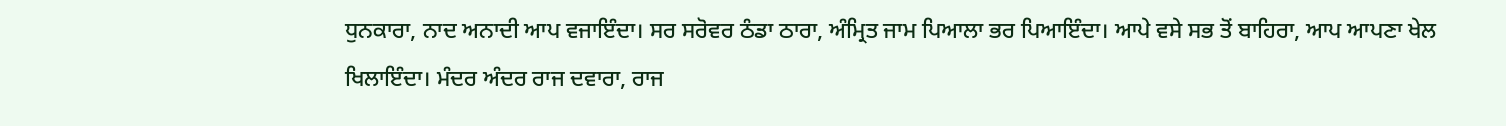ਧੁਨਕਾਰਾ, ਨਾਦ ਅਨਾਦੀ ਆਪ ਵਜਾਇੰਦਾ। ਸਰ ਸਰੋਵਰ ਠੰਡਾ ਠਾਰਾ, ਅੰਮ੍ਰਿਤ ਜਾਮ ਪਿਆਲਾ ਭਰ ਪਿਆਇੰਦਾ। ਆਪੇ ਵਸੇ ਸਭ ਤੋਂ ਬਾਹਿਰਾ, ਆਪ ਆਪਣਾ ਖੇਲ ਖਿਲਾਇੰਦਾ। ਮੰਦਰ ਅੰਦਰ ਰਾਜ ਦਵਾਰਾ, ਰਾਜ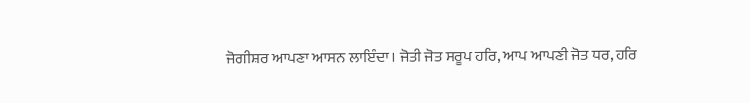ਜੋਗੀਸ਼ਰ ਆਪਣਾ ਆਸਨ ਲਾਇੰਦਾ। ਜੋਤੀ ਜੋਤ ਸਰੂਪ ਹਰਿ, ਆਪ ਆਪਣੀ ਜੋਤ ਧਰ, ਹਰਿ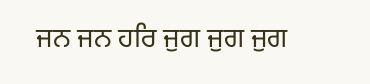ਜਨ ਜਨ ਹਰਿ ਜੁਗ ਜੁਗ ਜੁਗ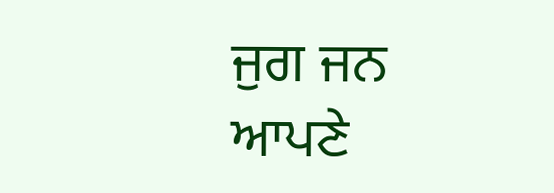ਜੁਗ ਜਨ ਆਪਣੇ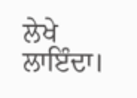ਲੇਖੇ ਲਾਇੰਦਾ।